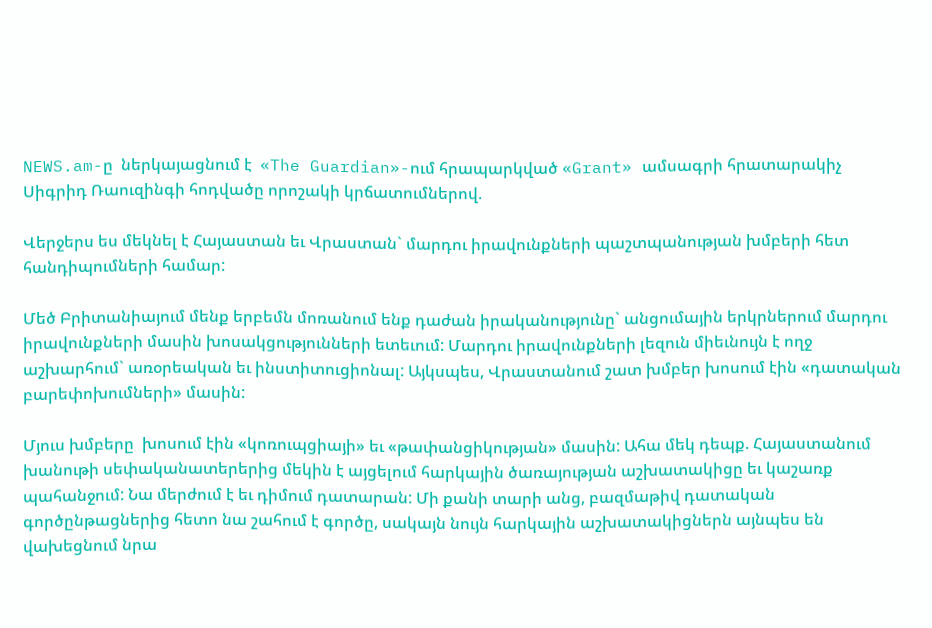NEWS.am-ը  ներկայացնում է  «The Guardian»-ում հրապարկված «Grant» ամսագրի հրատարակիչ Սիգրիդ Ռաուզինգի հոդվածը որոշակի կրճատումներով.

Վերջերս ես մեկնել է Հայաստան եւ Վրաստան` մարդու իրավունքների պաշտպանության խմբերի հետ հանդիպումների համար:

Մեծ Բրիտանիայում մենք երբեմն մոռանում ենք դաժան իրականությունը` անցումային երկրներում մարդու իրավունքների մասին խոսակցությունների ետեւում: Մարդու իրավունքների լեզուն միեւնույն է ողջ աշխարհում` առօրեական եւ ինստիտուցիոնալ: Այկսպես, Վրաստանում շատ խմբեր խոսում էին «դատական բարեփոխումների» մասին:

Մյուս խմբերը  խոսում էին «կոռուպցիայի» եւ «թափանցիկության» մասին: Ահա մեկ դեպք. Հայաստանում խանութի սեփականատերերից մեկին է այցելում հարկային ծառայության աշխատակիցը եւ կաշառք պահանջում: Նա մերժում է եւ դիմում դատարան: Մի քանի տարի անց, բազմաթիվ դատական գործընթացներից հետո նա շահում է գործը, սակայն նույն հարկային աշխատակիցներն այնպես են վախեցնում նրա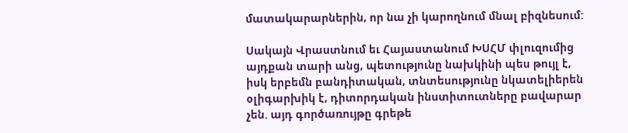մատակարարներին, որ նա չի կարողնում մնալ բիզնեսում:

Սակայն Վրաստնում եւ Հայաստանում ԽՍՀՄ փլուզումից  այդքան տարի անց, պետությունը նախկինի պես թույլ է, իսկ երբեմն բանդիտական, տնտեսությունը նկատելիերեն օլիգարխիկ է, դիտորդական ինստիտուտները բավարար չեն. այդ գործառույթը գրեթե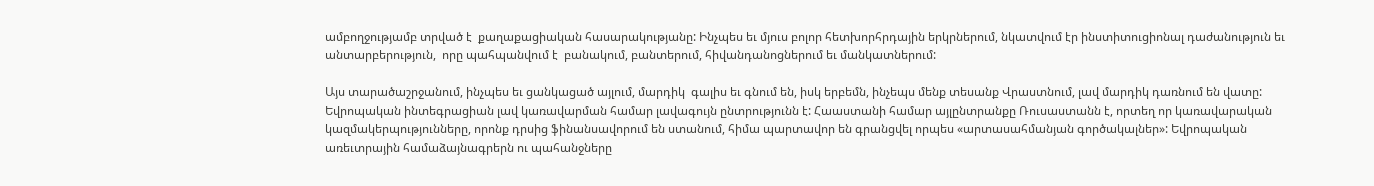ամբողջությամբ տրված է  քաղաքացիական հասարակությանը: Ինչպես եւ մյուս բոլոր հետխորհրդային երկրներում, նկատվում էր ինստիտուցիոնալ դաժանություն եւ անտարբերություն,  որը պահպանվում է  բանակում, բանտերում, հիվանդանոցներում եւ մանկատներում:

Այս տարածաշրջանում, ինչպես եւ ցանկացած այլում, մարդիկ  գալիս եւ գնում են, իսկ երբեմն, ինչեպս մենք տեսանք Վրաստնում, լավ մարդիկ դառնում են վատը: Եվրոպական ինտեգրացիան լավ կառավարման համար լավագույն ընտրությունն է: Հաաստանի համար այլընտրանքը Ռուսաստանն է, որտեղ որ կառավարական կազմակերպությունները, որոնք դրսից ֆինանսավորում են ստանում, հիմա պարտավոր են գրանցվել որպես «արտասահմանյան գործակալներ»: Եվրոպական առեւտրային համաձայնագրերն ու պահանջները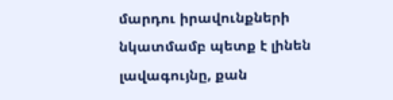մարդու իրավունքների նկատմամբ պետք է լինեն լավագույնը, քան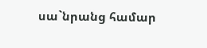սա`նրանց համար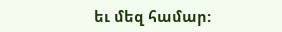եւ մեզ համար: